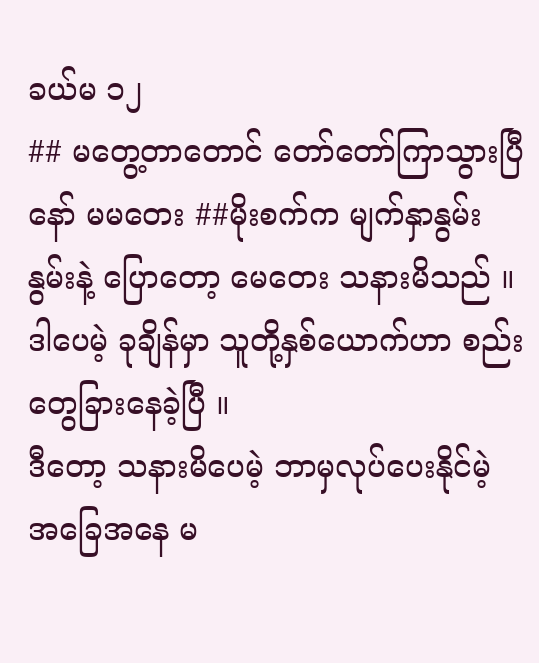ခယ်မ ၁၂
## မတွေ့တာတောင် တော်တော်ကြာသွားပြီနော် မမတေး ##မိုးစက်က မျက်နှာနွမ်းနွမ်းနဲ့ ပြောတော့ မေတေး သနားမိသည် ။
ဒါပေမဲ့ ခုချိန်မှာ သူတို့နှစ်ယောက်ဟာ စည်းတွေခြားနေခဲ့ပြီ ။
ဒီတော့ သနားမိပေမဲ့ ဘာမှလုပ်ပေးနိုင်မဲ့ အခြေအနေ မ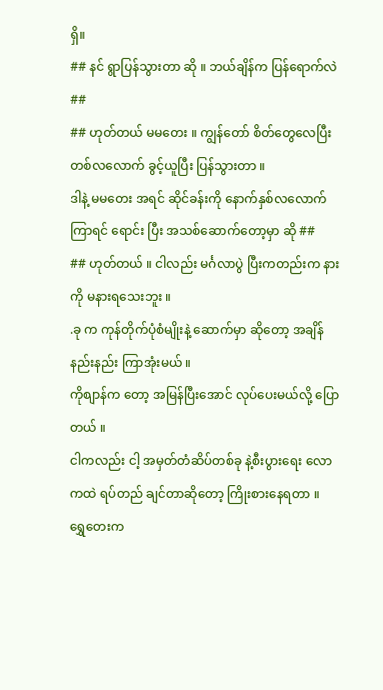ရှိ။
## နင် ရွာပြန်သွားတာ ဆို ။ ဘယ်ချိန်က ပြန်ရောက်လဲ ##
## ဟုတ်တယ် မမတေး ။ ကျွန်တော် စိတ်တွေလေပြီး တစ်လလောက် ခွင့်ယူပြီး ပြန်သွားတာ ။
ဒါနဲ့ မမတေး အရင် ဆိုင်ခန်းကို နောက်နှစ်လလောက် ကြာရင် ရောင်း ပြီး အသစ်ဆောက်တော့မှာ ဆို ##
## ဟုတ်တယ် ။ ငါလည်း မင်္ဂလာပွဲ ပြီးကတည်းက နားကို မနားရသေးဘူး ။
.ခု က ကုန်တိုက်ပုံစံမျိုးနဲ့ ဆောက်မှာ ဆိုတော့ အချိန်နည်းနည်း ကြာအုံးမယ် ။
ကိုစျာန်က တော့ အမြန်ပြီးအောင် လုပ်ပေးမယ်လို့ ပြောတယ် ။
ငါကလည်း ငါ့ အမှတ်တံဆိပ်တစ်ခု နဲ့စီးပွားရေး လောကထဲ ရပ်တည် ချင်တာဆိုတော့ ကြိုးစားနေရတာ ။
ရွှေတေးက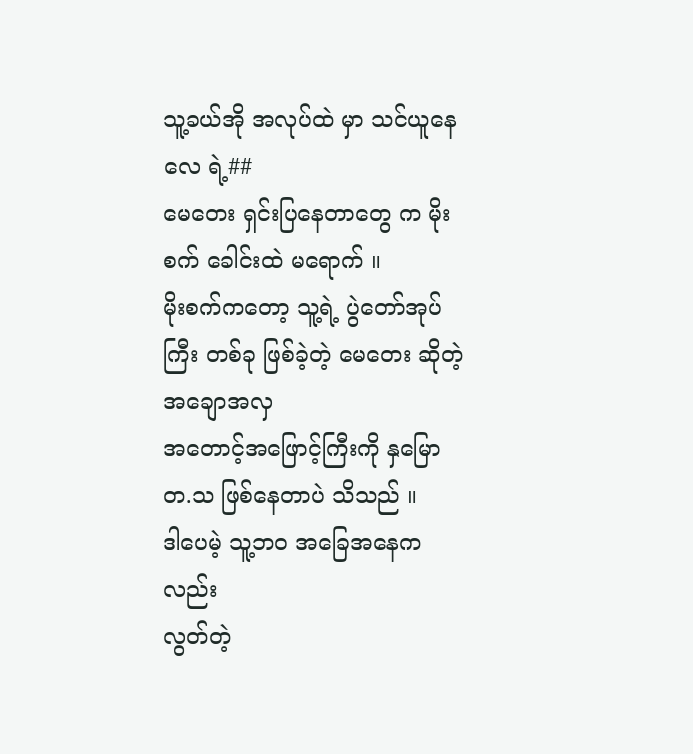သူ့ခယ်အို အလုပ်ထဲ မှာ သင်ယူနေလေ ရဲ့##
မေတေး ရှင်းပြနေတာတွေ က မိုးစက် ခေါင်းထဲ မရောက် ။
မိုးစက်ကတော့ သူ့ရဲ့ ပွဲတော်အုပ်ကြီး တစ်ခု ဖြစ်ခဲ့တဲ့ မေတေး ဆိုတဲ့ အချောအလှ
အတောင့်အဖြောင့်ကြီးကို နှမြောတ.သ ဖြစ်နေတာပဲ သိသည် ။
ဒါပေမဲ့ သူ့ဘဝ အခြေအနေက လည်း
လွတ်တဲ့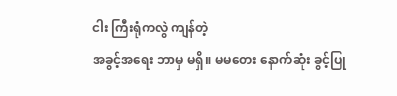ငါး ကြီးရုံကလွဲ ကျန်တဲ့
အခွင့်အရေး ဘာမှ မရှိ။ မမတေး နောက်ဆုံး ခွင့်ပြု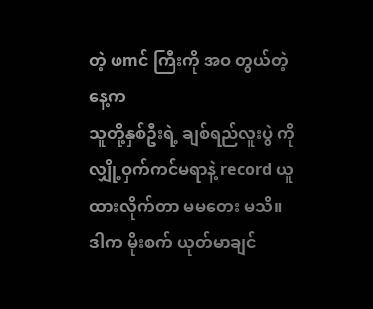တဲ့ ဖmင် ကြီးကို အဝ တွယ်တဲ့ နေ့က
သူတို့နှစ်ဦးရဲ့ ချစ်ရည်လူးပွဲ ကို လျှို့ဝှက်ကင်မရာနဲ့ record ယူထားလိုက်တာ မမတေး မသိ။
ဒါက မိုးစက် ယုတ်မာချင်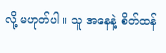လို့ မဟုတ်ပါ ။ သူ အနေနဲ့ စိတ်ထန်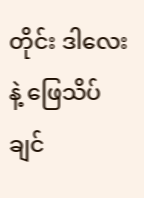တိုင်း ဒါလေးနဲ့ ဖြေသိပ်ချင်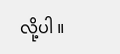လို့ပါ ။